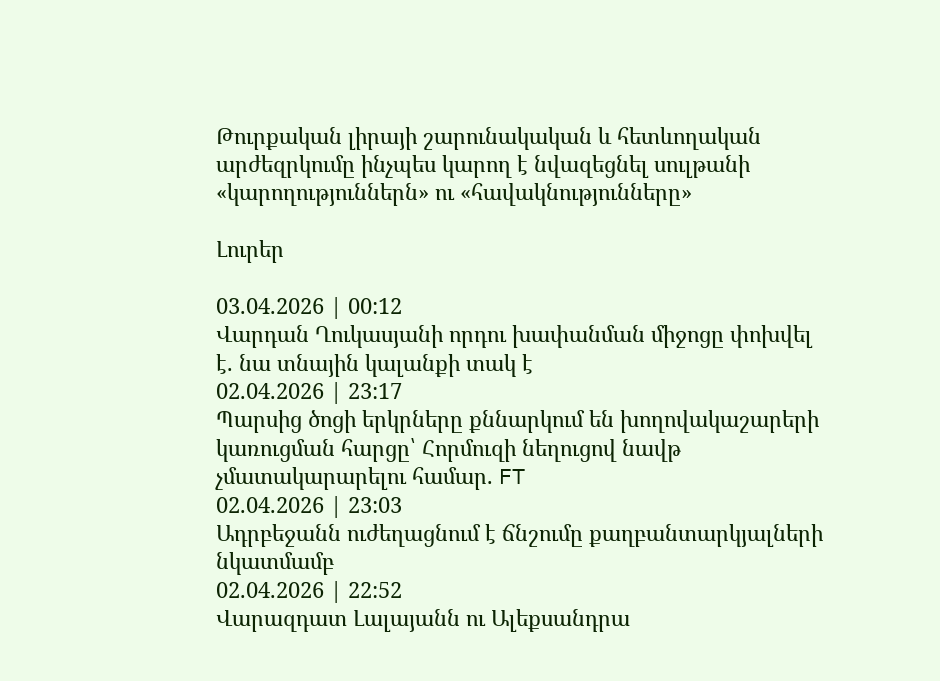Թուրքական լիրայի շարունակական և հետևողական արժեզրկումը ինչպես կարող է նվազեցնել սուլթանի «կարողություններն» ու «հավակնությունները»

Լուրեր

03.04.2026 | 00:12
Վարդան Ղուկասյանի որդու խափանման միջոցը փոխվել է. նա տնային կալանքի տակ է
02.04.2026 | 23:17
Պարսից ծոցի երկրները քննարկում են խողովակաշարերի կառուցման հարցը՝ Հորմուզի նեղուցով նավթ չմատակարարելու համար. FT
02.04.2026 | 23:03
Ադրբեջանն ուժեղացնում է ճնշումը քաղբանտարկյալների նկատմամբ
02.04.2026 | 22:52
Վարազդատ Լալայանն ու Ալեքսանդրա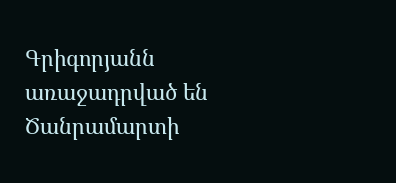Գրիգորյանն առաջադրված են Ծանրամարտի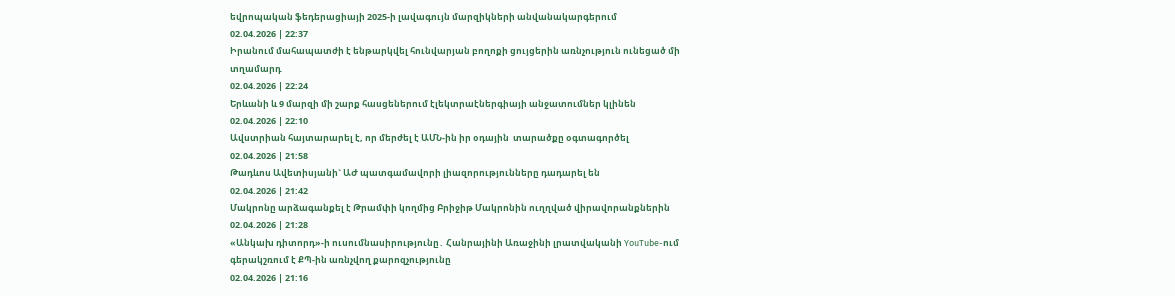եվրոպական ֆեդերացիայի 2025-ի լավագույն մարզիկների անվանակարգերում
02.04.2026 | 22:37
Իրանում մահապատժի է ենթարկվել հունվարյան բողոքի ցույցերին առնչություն ունեցած մի տղամարդ
02.04.2026 | 22:24
Երևանի և 9 մարզի մի շարք հասցեներում էլեկտրաէներգիայի անջատումներ կլինեն
02.04.2026 | 22:10
Ավստրիան հայտարարել է, որ մերժել է ԱՄՆ-ին իր օդային  տարածքը օգտագործել
02.04.2026 | 21:58
Թադևոս Ավետիսյանի` ԱԺ պատգամավորի լիազորությունները դադարել են
02.04.2026 | 21:42
Մակրոնը արձագանքել է Թրամփի կողմից Բրիջիթ Մակրոնին ուղղված վիրավորանքներին
02.04.2026 | 21:28
«Անկախ դիտորդ»-ի ուսումնասիրությունը․ Հանրայինի Առաջինի լրատվականի YouTube-ում գերակշռում է ՔՊ-ին առնչվող քարոզչությունը
02.04.2026 | 21:16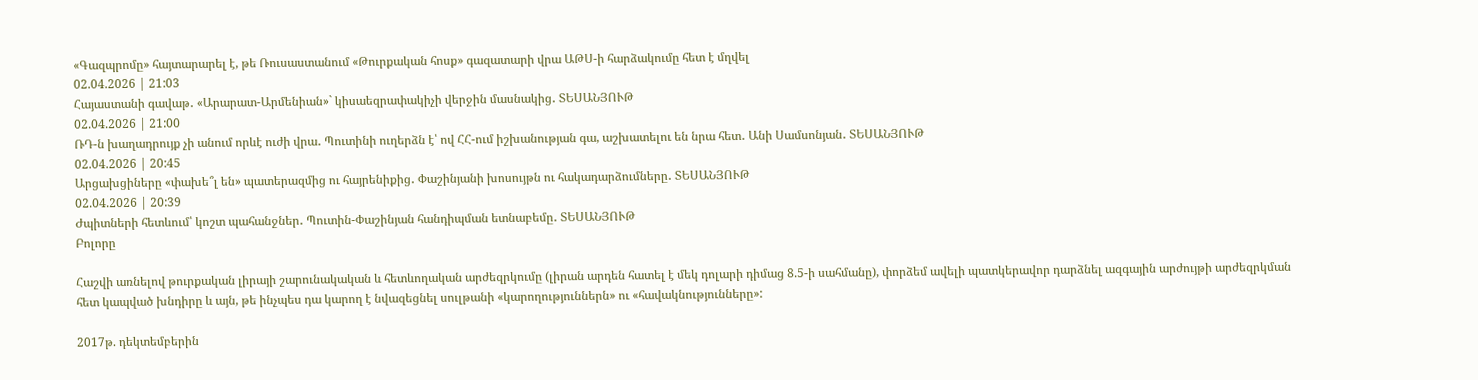«Գազպրոմը» հայտարարել է, թե Ռուսաստանում «Թուրքական հոսք» գազատարի վրա ԱԹՍ-ի հարձակումը հետ է մղվել
02.04.2026 | 21:03
Հայաստանի գավաթ․ «Արարատ-Արմենիան»` կիսաեզրափակիչի վերջին մասնակից․ ՏԵՍԱՆՅՈՒԹ
02.04.2026 | 21:00
ՌԴ-ն խաղադրույք չի անում որևէ ուժի վրա․ Պուտինի ուղերձն է՝ ով ՀՀ-ում իշխանության գա, աշխատելու են նրա հետ․ Անի Սամսոնյան․ ՏԵՍԱՆՅՈՒԹ
02.04.2026 | 20:45
Արցախցիները «փախե՞լ են» պատերազմից ու հայրենիքից․ Փաշինյանի խոսույթն ու հակադարձումները․ ՏԵՍԱՆՅՈՒԹ
02.04.2026 | 20:39
Ժպիտների հետևում՝ կոշտ պահանջներ․ Պուտին-Փաշինյան հանդիպման ետնաբեմը․ ՏԵՍԱՆՅՈՒԹ
Բոլորը

Հաշվի առնելով թուրքական լիրայի շարունակական և հետևողական արժեզրկումը (լիրան արդեն հատել է մեկ դոլարի դիմաց 8.5-ի սահմանը), փորձեմ ավելի պատկերավոր դարձնել ազգային արժույթի արժեզրկման հետ կապված խնդիրը և այն, թե ինչպես դա կարող է նվազեցնել սուլթանի «կարողություններն» ու «հավակնությունները»:

2017թ. դեկտեմբերին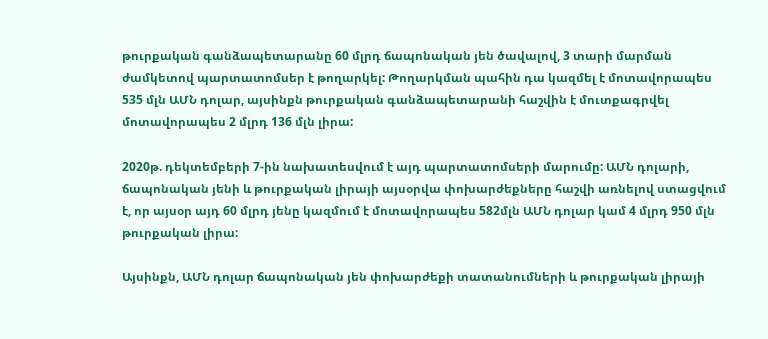թուրքական գանձապետարանը 60 մլրդ ճապոնական յեն ծավալով, 3 տարի մարման ժամկետով պարտատոմսեր է թողարկել: Թողարկման պահին դա կազմել է մոտավորապես 535 մլն ԱՄՆ դոլար, այսինքն թուրքական գանձապետարանի հաշվին է մուտքագրվել մոտավորապես 2 մլրդ 136 մլն լիրա:

2020թ. դեկտեմբերի 7-ին նախատեսվում է այդ պարտատոմսերի մարումը: ԱՄՆ դոլարի, ճապոնական յենի և թուրքական լիրայի այսօրվա փոխարժեքները հաշվի առնելով ստացվում է, որ այսօր այդ 60 մլրդ յենը կազմում է մոտավորապես 582մլն ԱՄՆ դոլար կամ 4 մլրդ 950 մլն թուրքական լիրա:

Այսինքն, ԱՄՆ դոլար ճապոնական յեն փոխարժեքի տատանումների և թուրքական լիրայի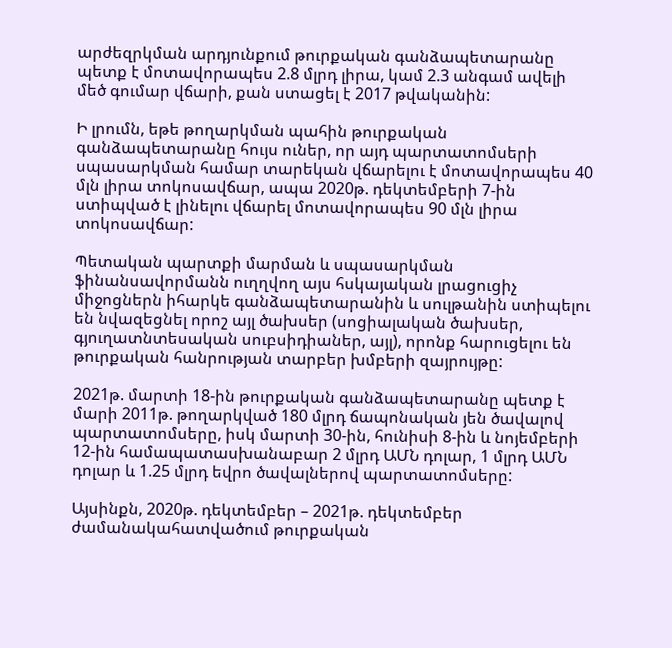արժեզրկման արդյունքում թուրքական գանձապետարանը պետք է մոտավորապես 2.8 մլրդ լիրա, կամ 2.3 անգամ ավելի մեծ գումար վճարի, քան ստացել է 2017 թվականին:

Ի լրումն, եթե թողարկման պահին թուրքական գանձապետարանը հույս ուներ, որ այդ պարտատոմսերի սպասարկման համար տարեկան վճարելու է մոտավորապես 40 մլն լիրա տոկոսավճար, ապա 2020թ. դեկտեմբերի 7-ին ստիպված է լինելու վճարել մոտավորապես 90 մլն լիրա տոկոսավճար:

Պետական պարտքի մարման և սպասարկման ֆինանսավորմանն ուղղվող այս հսկայական լրացուցիչ միջոցներն իհարկե գանձապետարանին և սուլթանին ստիպելու են նվազեցնել որոշ այլ ծախսեր (սոցիալական ծախսեր, գյուղատնտեսական սուբսիդիաներ, այլ), որոնք հարուցելու են թուրքական հանրության տարբեր խմբերի զայրույթը:

2021թ. մարտի 18-ին թուրքական գանձապետարանը պետք է մարի 2011թ. թողարկված 180 մլրդ ճապոնական յեն ծավալով պարտատոմսերը, իսկ մարտի 30-ին, հունիսի 8-ին և նոյեմբերի 12-ին համապատասխանաբար 2 մլրդ ԱՄՆ դոլար, 1 մլրդ ԱՄՆ դոլար և 1.25 մլրդ եվրո ծավալներով պարտատոմսերը:

Այսինքն, 2020թ. դեկտեմբեր – 2021թ. դեկտեմբեր ժամանակահատվածում թուրքական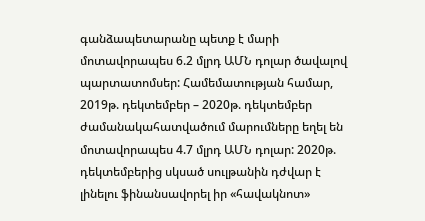գանձապետարանը պետք է մարի մոտավորապես 6.2 մլրդ ԱՄՆ դոլար ծավալով պարտատոմսեր: Համեմատության համար, 2019թ. դեկտեմբեր – 2020թ. դեկտեմբեր ժամանակահատվածում մարումները եղել են մոտավորապես 4.7 մլրդ ԱՄՆ դոլար: 2020թ. դեկտեմբերից սկսած սուլթանին դժվար է լինելու ֆինանսավորել իր «հավակնոտ»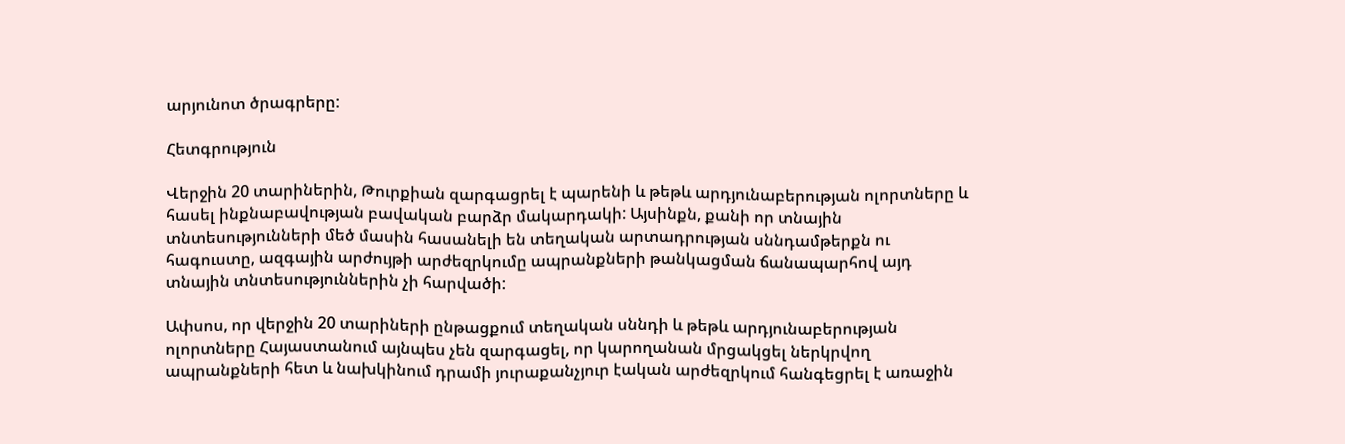արյունոտ ծրագրերը:

Հետգրություն

Վերջին 20 տարիներին, Թուրքիան զարգացրել է պարենի և թեթև արդյունաբերության ոլորտները և հասել ինքնաբավության բավական բարձր մակարդակի: Այսինքն, քանի որ տնային տնտեսությունների մեծ մասին հասանելի են տեղական արտադրության սննդամթերքն ու հագուստը, ազգային արժույթի արժեզրկումը ապրանքների թանկացման ճանապարհով այդ տնային տնտեսություններին չի հարվածի:

Ափսոս, որ վերջին 20 տարիների ընթացքում տեղական սննդի և թեթև արդյունաբերության ոլորտները Հայաստանում այնպես չեն զարգացել, որ կարողանան մրցակցել ներկրվող ապրանքների հետ և նախկինում դրամի յուրաքանչյուր էական արժեզրկում հանգեցրել է առաջին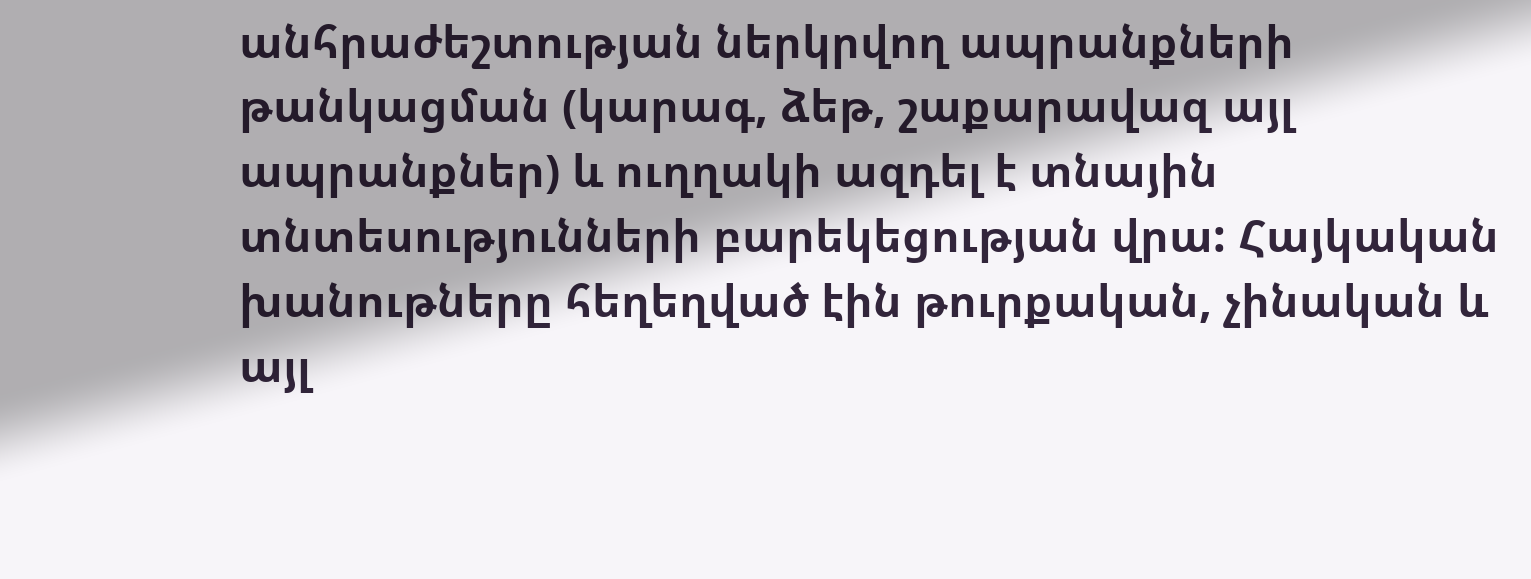անհրաժեշտության ներկրվող ապրանքների թանկացման (կարագ, ձեթ, շաքարավազ այլ ապրանքներ) և ուղղակի ազդել է տնային տնտեսությունների բարեկեցության վրա: Հայկական խանութները հեղեղված էին թուրքական, չինական և այլ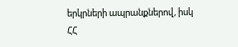երկրների ապրանքներով, իսկ ՀՀ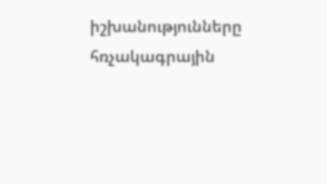իշխանությունները հռչակագրային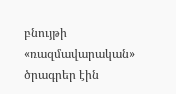բնույթի «ռազմավարական» ծրագրեր էին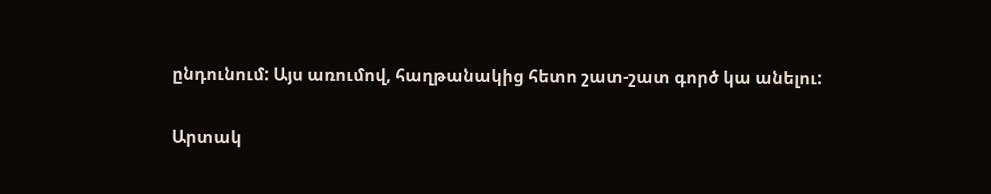ընդունում: Այս առումով, հաղթանակից հետո շատ-շատ գործ կա անելու:

Արտակ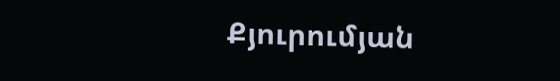Քյուրումյան